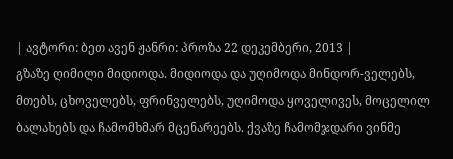| ავტორი: ბეთ ავენ ჟანრი: პროზა 22 დეკემბერი, 2013 |
გზაზე ღიმილი მიდიოდა. მიდიოდა და უღიმოდა მინდორ-ველებს, მთებს, ცხოველებს, ფრინველებს, უღიმოდა ყოველივეს, მოცელილ ბალახებს და ჩამომხმარ მცენარეებს. ქვაზე ჩამომჯდარი ვინმე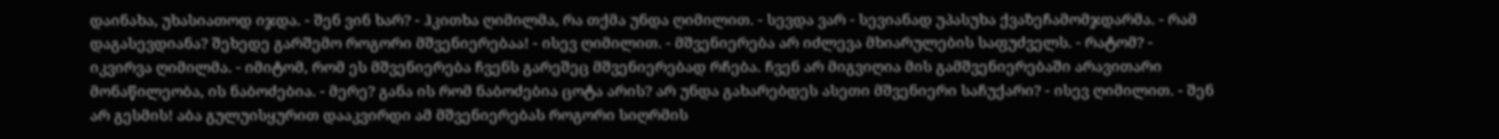დაინახა, უხასიათოდ იჯდა. - შენ ვინ ხარ? - ჰკითხა ღიმილმა, რა თქმა უნდა ღიმილით. - სევდა ვარ - სევიანად უპასუხა ქვაზეჩამომჯდარმა. - რამ დაგასევდიანა? შეხედე გარშემო როგორი მშვენიერებაა! - ისევ ღიმილით. - მშვენიერება არ იძლევა მხიარულების საფუძველს. - რატომ? - იკვირვა ღიმილმა. - იმიტომ, რომ ეს მშვენიერება ჩვენს გარეშეც მშვენიერებად რჩება. ჩვენ არ მიგვიღია მის გამშვენიერებაში არავითარი მონაწილეობა, ის ნაბოძებია. - მერე? განა ის რომ ნაბოძებია ცოტა არის? არ უნდა გახარებდეს ასეთი მშვენიერი საჩუქარი? - ისევ ღიმილით. - შენ არ გესმის! აბა გულუისყურით დააკვირდი ამ მშვენიერებას როგორი სიღრმის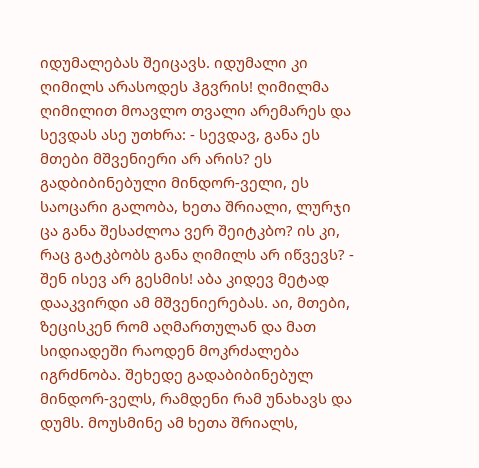იდუმალებას შეიცავს. იდუმალი კი ღიმილს არასოდეს ჰგვრის! ღიმილმა ღიმილით მოავლო თვალი არემარეს და სევდას ასე უთხრა: - სევდავ, განა ეს მთები მშვენიერი არ არის? ეს გადბიბინებული მინდორ-ველი, ეს საოცარი გალობა, ხეთა შრიალი, ლურჯი ცა განა შესაძლოა ვერ შეიტკბო? ის კი, რაც გატკბობს განა ღიმილს არ იწვევს? - შენ ისევ არ გესმის! აბა კიდევ მეტად დააკვირდი ამ მშვენიერებას. აი, მთები, ზეცისკენ რომ აღმართულან და მათ სიდიადეში რაოდენ მოკრძალება იგრძნობა. შეხედე გადაბიბინებულ მინდორ-ველს, რამდენი რამ უნახავს და დუმს. მოუსმინე ამ ხეთა შრიალს,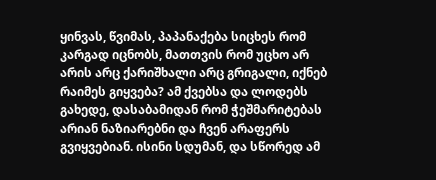ყინვას, წვიმას, პაპანაქება სიცხეს რომ კარგად იცნობს, მათთვის რომ უცხო არ არის არც ქარიშხალი არც გრიგალი, იქნებ რაიმეს გიყვება? ამ ქვებსა და ლოდებს გახედე, დასაბამიდან რომ ჭეშმარიტებას არიან ნაზიარებნი და ჩვენ არაფერს გვიყვებიან. ისინი სდუმან, და სწორედ ამ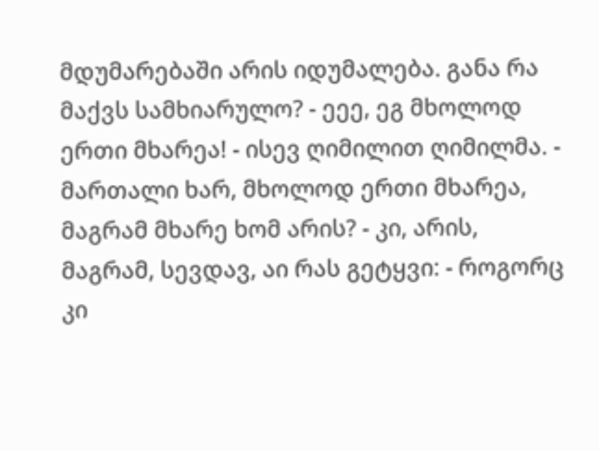მდუმარებაში არის იდუმალება. განა რა მაქვს სამხიარულო? - ეეე, ეგ მხოლოდ ერთი მხარეა! - ისევ ღიმილით ღიმილმა. - მართალი ხარ, მხოლოდ ერთი მხარეა, მაგრამ მხარე ხომ არის? - კი, არის, მაგრამ, სევდავ, აი რას გეტყვი: - როგორც კი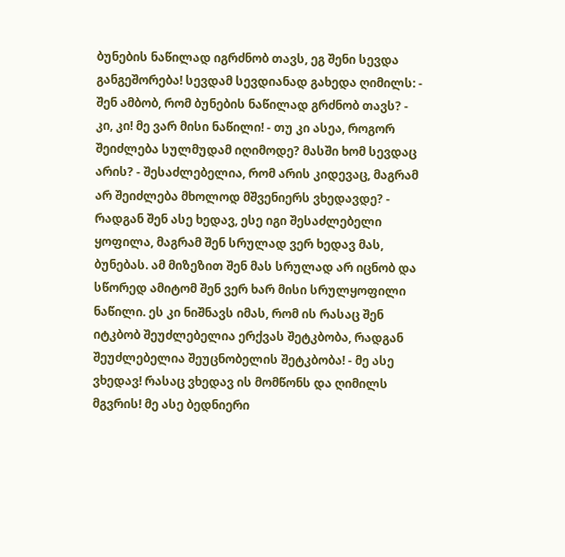ბუნების ნაწილად იგრძნობ თავს, ეგ შენი სევდა განგეშორება! სევდამ სევდიანად გახედა ღიმილს: - შენ ამბობ, რომ ბუნების ნაწილად გრძნობ თავს? - კი, კი! მე ვარ მისი ნაწილი! - თუ კი ასეა, როგორ შეიძლება სულმუდამ იღიმოდე? მასში ხომ სევდაც არის? - შესაძლებელია, რომ არის კიდევაც, მაგრამ არ შეიძლება მხოლოდ მშვენიერს ვხედავდე? - რადგან შენ ასე ხედავ, ესე იგი შესაძლებელი ყოფილა, მაგრამ შენ სრულად ვერ ხედავ მას, ბუნებას. ამ მიზეზით შენ მას სრულად არ იცნობ და სწორედ ამიტომ შენ ვერ ხარ მისი სრულყოფილი ნაწილი. ეს კი ნიშნავს იმას, რომ ის რასაც შენ იტკბობ შეუძლებელია ერქვას შეტკბობა, რადგან შეუძლებელია შეუცნობელის შეტკბობა! - მე ასე ვხედავ! რასაც ვხედავ ის მომწონს და ღიმილს მგვრის! მე ასე ბედნიერი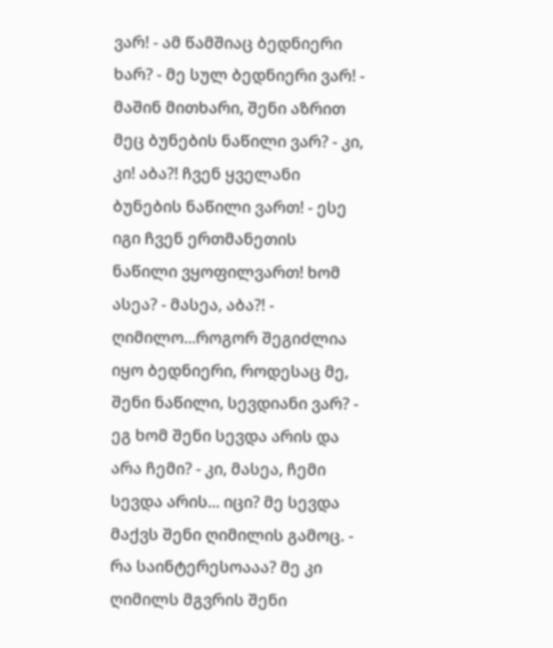ვარ! - ამ წამშიაც ბედნიერი ხარ? - მე სულ ბედნიერი ვარ! - მაშინ მითხარი, შენი აზრით მეც ბუნების ნაწილი ვარ? - კი, კი! აბა?! ჩვენ ყველანი ბუნების ნაწილი ვართ! - ესე იგი ჩვენ ერთმანეთის ნაწილი ვყოფილვართ! ხომ ასეა? - მასეა, აბა?! - ღიმილო...როგორ შეგიძლია იყო ბედნიერი, როდესაც მე, შენი ნაწილი, სევდიანი ვარ? - ეგ ხომ შენი სევდა არის და არა ჩემი? - კი, მასეა, ჩემი სევდა არის... იცი? მე სევდა მაქვს შენი ღიმილის გამოც. - რა საინტერესოააა? მე კი ღიმილს მგვრის შენი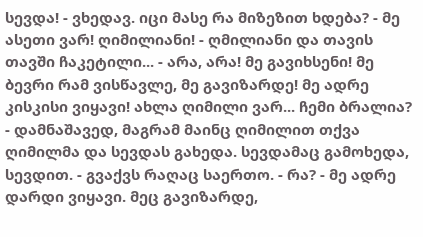სევდა! - ვხედავ. იცი მასე რა მიზეზით ხდება? - მე ასეთი ვარ! ღიმილიანი! - ღმილიანი და თავის თავში ჩაკეტილი... - არა, არა! მე გავიხსენი! მე ბევრი რამ ვისწავლე, მე გავიზარდე! მე ადრე კისკისი ვიყავი! ახლა ღიმილი ვარ... ჩემი ბრალია? - დამნაშავედ, მაგრამ მაინც ღიმილით თქვა ღიმილმა და სევდას გახედა. სევდამაც გამოხედა, სევდით. - გვაქვს რაღაც საერთო. - რა? - მე ადრე დარდი ვიყავი. მეც გავიზარდე,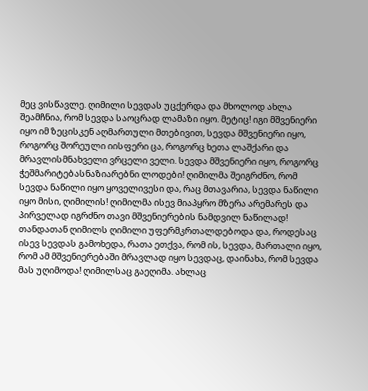მეც ვისწავლე. ღიმილი სევდას უცქერდა და მხოლოდ ახლა შეამჩნია, რომ სევდა საოცრად ლამაზი იყო. მეტიც! იგი მშვენიერი იყო იმ ზეცისკენ აღმართული მთებივით, სევდა მშვენიერი იყო, როგორც შორეული იისფერი ცა, როგორც ხეთა ლაშქარი და მრავლისმნახველი ვრცელი ველი. სევდა მშვენიერი იყო, როგორც ჭეშმარიტებასნაზიარებნი ლოდები! ღიმილმა შეიგრძნო, რომ სევდა ნაწილი იყო ყოველივესი და, რაც მთავარია, სევდა ნაწილი იყო მისი, ღიმილის! ღიმილმა ისევ მიაპყრო მზერა არემარეს და პირველად იგრძნო თავი მშვენიერების ნამდვილ ნაწილად! თანდათან ღიმილს ღიმილი უფერმკრთალდებოდა და, როდესაც ისევ სევდას გამოხედა, რათა ეთქვა, რომ ის, სევდა, მართალი იყო, რომ ამ მშვენიერებაში მრავლად იყო სევდაც, დაინახა, რომ სევდა მას უღიმოდა! ღიმილსაც გაეღიმა. ახლაც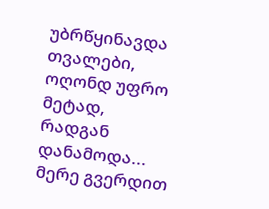უბრწყინავდა თვალები, ოღონდ უფრო მეტად, რადგან დანამოდა... მერე გვერდით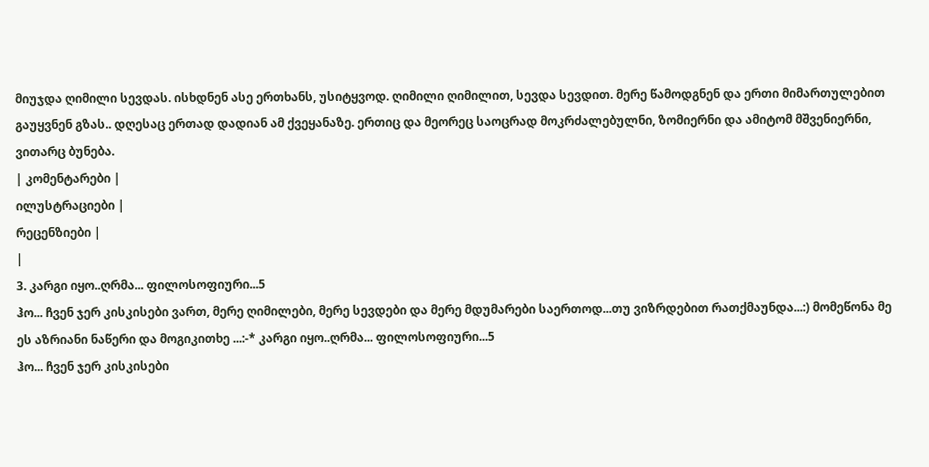მიუჯდა ღიმილი სევდას. ისხდნენ ასე ერთხანს, უსიტყვოდ. ღიმილი ღიმილით, სევდა სევდით. მერე წამოდგნენ და ერთი მიმართულებით გაუყვნენ გზას.. დღესაც ერთად დადიან ამ ქვეყანაზე. ერთიც და მეორეც საოცრად მოკრძალებულნი, ზომიერნი და ამიტომ მშვენიერნი, ვითარც ბუნება.
| კომენტარები |
ილუსტრაციები |
რეცენზიები |
|
3. კარგი იყო..ღრმა... ფილოსოფიური...5
ჰო... ჩვენ ჯერ კისკისები ვართ, მერე ღიმილები, მერე სევდები და მერე მდუმარები საერთოდ...თუ ვიზრდებით რათქმაუნდა...:) მომეწონა მე ეს აზრიანი ნაწერი და მოგიკითხე ...:-* კარგი იყო..ღრმა... ფილოსოფიური...5
ჰო... ჩვენ ჯერ კისკისები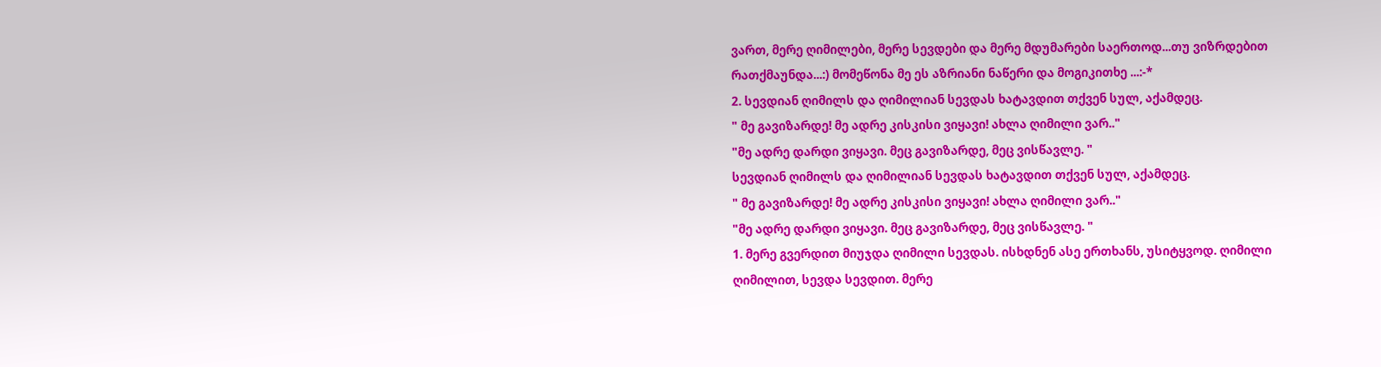ვართ, მერე ღიმილები, მერე სევდები და მერე მდუმარები საერთოდ...თუ ვიზრდებით რათქმაუნდა...:) მომეწონა მე ეს აზრიანი ნაწერი და მოგიკითხე ...:-*
2. სევდიან ღიმილს და ღიმილიან სევდას ხატავდით თქვენ სულ, აქამდეც.
" მე გავიზარდე! მე ადრე კისკისი ვიყავი! ახლა ღიმილი ვარ.."
"მე ადრე დარდი ვიყავი. მეც გავიზარდე, მეც ვისწავლე. "
სევდიან ღიმილს და ღიმილიან სევდას ხატავდით თქვენ სულ, აქამდეც.
" მე გავიზარდე! მე ადრე კისკისი ვიყავი! ახლა ღიმილი ვარ.."
"მე ადრე დარდი ვიყავი. მეც გავიზარდე, მეც ვისწავლე. "
1. მერე გვერდით მიუჯდა ღიმილი სევდას. ისხდნენ ასე ერთხანს, უსიტყვოდ. ღიმილი ღიმილით, სევდა სევდით. მერე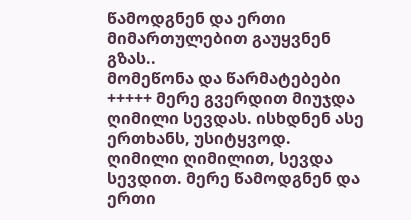წამოდგნენ და ერთი მიმართულებით გაუყვნენ გზას..
მომეწონა და წარმატებები +++++ მერე გვერდით მიუჯდა ღიმილი სევდას. ისხდნენ ასე ერთხანს, უსიტყვოდ. ღიმილი ღიმილით, სევდა სევდით. მერე წამოდგნენ და ერთი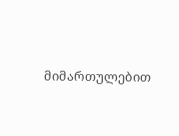მიმართულებით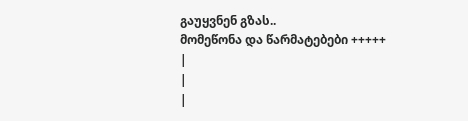გაუყვნენ გზას..
მომეწონა და წარმატებები +++++
|
|
|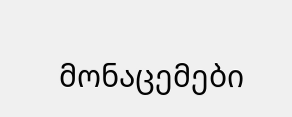მონაცემები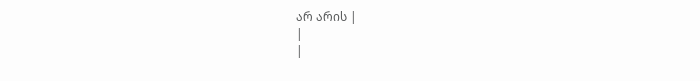არ არის |
|
|